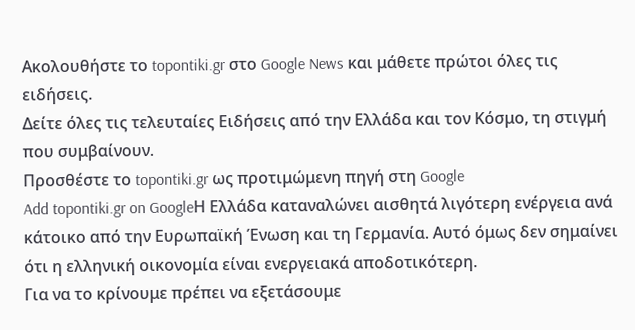Ακολουθήστε το topontiki.gr στο Google News και μάθετε πρώτοι όλες τις ειδήσεις.
Δείτε όλες τις τελευταίες Ειδήσεις από την Ελλάδα και τον Κόσμο, τη στιγμή που συμβαίνουν.
Προσθέστε το topontiki.gr ως προτιμώμενη πηγή στη Google
Add topontiki.gr on GoogleΗ Ελλάδα καταναλώνει αισθητά λιγότερη ενέργεια ανά κάτοικο από την Ευρωπαϊκή Ένωση και τη Γερμανία. Αυτό όμως δεν σημαίνει ότι η ελληνική οικονομία είναι ενεργειακά αποδοτικότερη.
Για να το κρίνουμε πρέπει να εξετάσουμε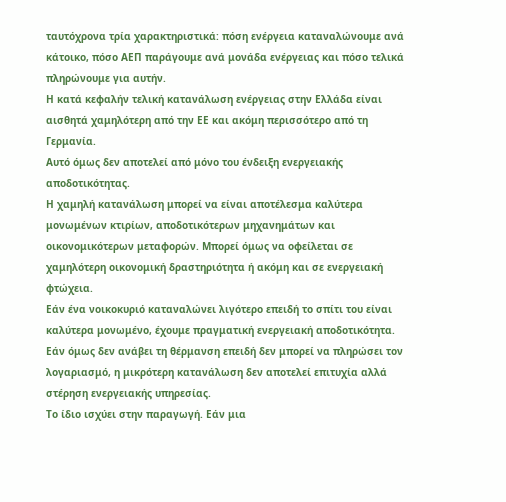ταυτόχρονα τρία χαρακτηριστικά: πόση ενέργεια καταναλώνουμε ανά κάτοικο, πόσο ΑΕΠ παράγουμε ανά μονάδα ενέργειας και πόσο τελικά πληρώνουμε για αυτήν.
Η κατά κεφαλήν τελική κατανάλωση ενέργειας στην Ελλάδα είναι αισθητά χαμηλότερη από την ΕΕ και ακόμη περισσότερο από τη Γερμανία.
Αυτό όμως δεν αποτελεί από μόνο του ένδειξη ενεργειακής αποδοτικότητας.
Η χαμηλή κατανάλωση μπορεί να είναι αποτέλεσμα καλύτερα μονωμένων κτιρίων, αποδοτικότερων μηχανημάτων και οικονομικότερων μεταφορών. Μπορεί όμως να οφείλεται σε χαμηλότερη οικονομική δραστηριότητα ή ακόμη και σε ενεργειακή φτώχεια.
Εάν ένα νοικοκυριό καταναλώνει λιγότερο επειδή το σπίτι του είναι καλύτερα μονωμένο, έχουμε πραγματική ενεργειακή αποδοτικότητα. Εάν όμως δεν ανάβει τη θέρμανση επειδή δεν μπορεί να πληρώσει τον λογαριασμό, η μικρότερη κατανάλωση δεν αποτελεί επιτυχία αλλά στέρηση ενεργειακής υπηρεσίας.
Το ίδιο ισχύει στην παραγωγή. Εάν μια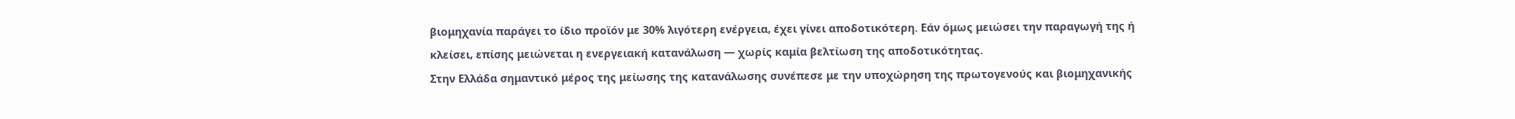βιομηχανία παράγει το ίδιο προϊόν με 30% λιγότερη ενέργεια, έχει γίνει αποδοτικότερη. Εάν όμως μειώσει την παραγωγή της ή κλείσει, επίσης μειώνεται η ενεργειακή κατανάλωση — χωρίς καμία βελτίωση της αποδοτικότητας.
Στην Ελλάδα σημαντικό μέρος της μείωσης της κατανάλωσης συνέπεσε με την υποχώρηση της πρωτογενούς και βιομηχανικής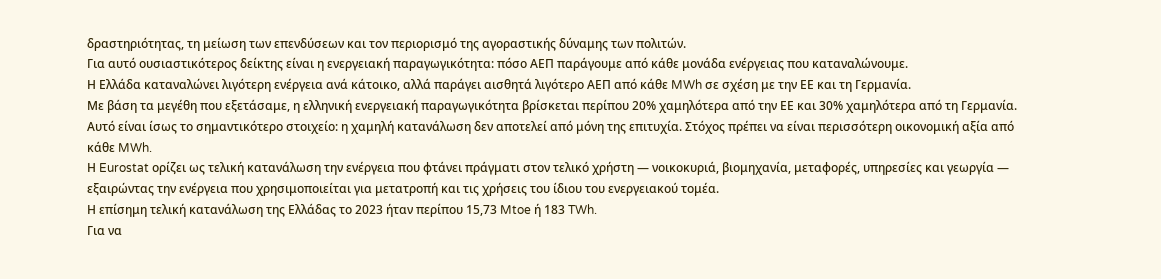δραστηριότητας, τη μείωση των επενδύσεων και τον περιορισμό της αγοραστικής δύναμης των πολιτών.
Για αυτό ουσιαστικότερος δείκτης είναι η ενεργειακή παραγωγικότητα: πόσο ΑΕΠ παράγουμε από κάθε μονάδα ενέργειας που καταναλώνουμε.
Η Ελλάδα καταναλώνει λιγότερη ενέργεια ανά κάτοικο, αλλά παράγει αισθητά λιγότερο ΑΕΠ από κάθε MWh σε σχέση με την ΕΕ και τη Γερμανία.
Με βάση τα μεγέθη που εξετάσαμε, η ελληνική ενεργειακή παραγωγικότητα βρίσκεται περίπου 20% χαμηλότερα από την ΕΕ και 30% χαμηλότερα από τη Γερμανία.
Αυτό είναι ίσως το σημαντικότερο στοιχείο: η χαμηλή κατανάλωση δεν αποτελεί από μόνη της επιτυχία. Στόχος πρέπει να είναι περισσότερη οικονομική αξία από κάθε MWh.
Η Eurostat ορίζει ως τελική κατανάλωση την ενέργεια που φτάνει πράγματι στον τελικό χρήστη — νοικοκυριά, βιομηχανία, μεταφορές, υπηρεσίες και γεωργία — εξαιρώντας την ενέργεια που χρησιμοποιείται για μετατροπή και τις χρήσεις του ίδιου του ενεργειακού τομέα.
Η επίσημη τελική κατανάλωση της Ελλάδας το 2023 ήταν περίπου 15,73 Mtoe ή 183 TWh.
Για να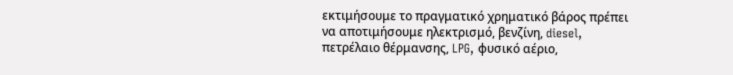εκτιμήσουμε το πραγματικό χρηματικό βάρος πρέπει να αποτιμήσουμε ηλεκτρισμό, βενζίνη, diesel, πετρέλαιο θέρμανσης, LPG, φυσικό αέριο,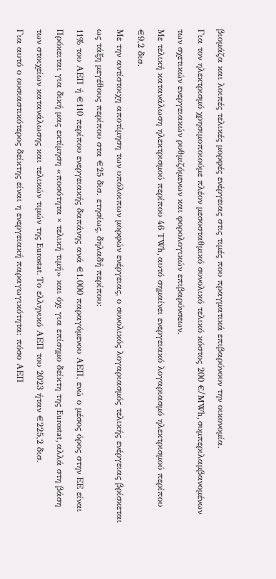βιομάζα και λοιπές τελικές μορφές ενέργειας στις τιμές που πραγματικά επιβαρύνουν την οικονομία.
Για τον ηλεκτρισμό χρησιμοποιούμε πλέον μεσοσταθμικό συνολικό τελικό κόστος 200 €/MWh, συμπεριλαμβανομένων των σχετικών ενεργειακών ρυθμιζόμενων και φορολογικών επιβαρύνσεων.
Με τελική κατανάλωση ηλεκτρισμού περίπου 46 TWh, αυτό σημαίνει ενεργειακό λογαριασμό ηλεκτρισμού περίπου €9,2 δισ.
Με την αντίστοιχη αποτίμηση των υπόλοιπων μορφών ενέργειας, ο συνολικός λογαριασμός τελικής ενέργειας βρίσκεται ως τάξη μεγέθους περίπου στα €25 δισ. ετησίως, δηλαδή περίπου:
11% του ΑΕΠ ή €110 περίπου ενεργειακής δαπάνης ανά €1.000 παραγόμενου ΑΕΠ, ενώ ο μέσος όρος στην ΕΕ είναι
Πρόκειται για δική μας εκτίμηση «ποσότητα × τελική τιμή» και όχι για επίσημο δείκτη της Eurostat, αλλά στη βάση των στοιχείων κατανάλωσης και τελικών τιμών της Eurostat. Το ελληνικό ΑΕΠ του 2023 ήταν €225,2 δισ.
Για αυτό ο ουσιαστικότερος δείκτης είναι η ενεργειακή παραγωγικότητα: πόσο ΑΕΠ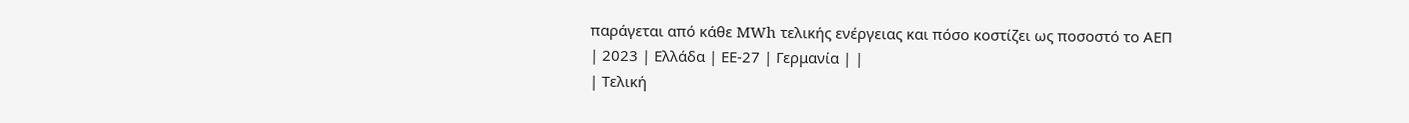παράγεται από κάθε MWh τελικής ενέργειας και πόσο κοστίζει ως ποσοστό το ΑΕΠ
| 2023 | Ελλάδα | ΕΕ-27 | Γερμανία | |
| Τελική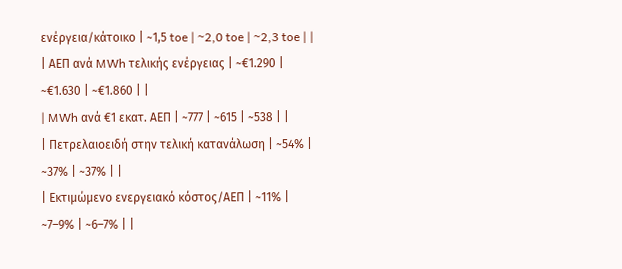ενέργεια/κάτοικο | ~1,5 toe | ~2,0 toe | ~2,3 toe | |
| ΑΕΠ ανά MWh τελικής ενέργειας | ~€1.290 | ~€1.630 | ~€1.860 | |
| MWh ανά €1 εκατ. ΑΕΠ | ~777 | ~615 | ~538 | |
| Πετρελαιοειδή στην τελική κατανάλωση | ~54% | ~37% | ~37% | |
| Εκτιμώμενο ενεργειακό κόστος/ΑΕΠ | ~11% | ~7–9% | ~6–7% | |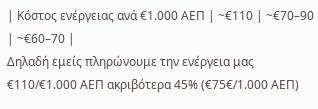| Κόστος ενέργειας ανά €1.000 ΑΕΠ | ~€110 | ~€70–90 | ~€60–70 |
Δηλαδή εμείς πληρώνουμε την ενέργεια μας €110/€1.000 ΑΕΠ ακριβότερα 45% (€75€/1.000 ΑΕΠ)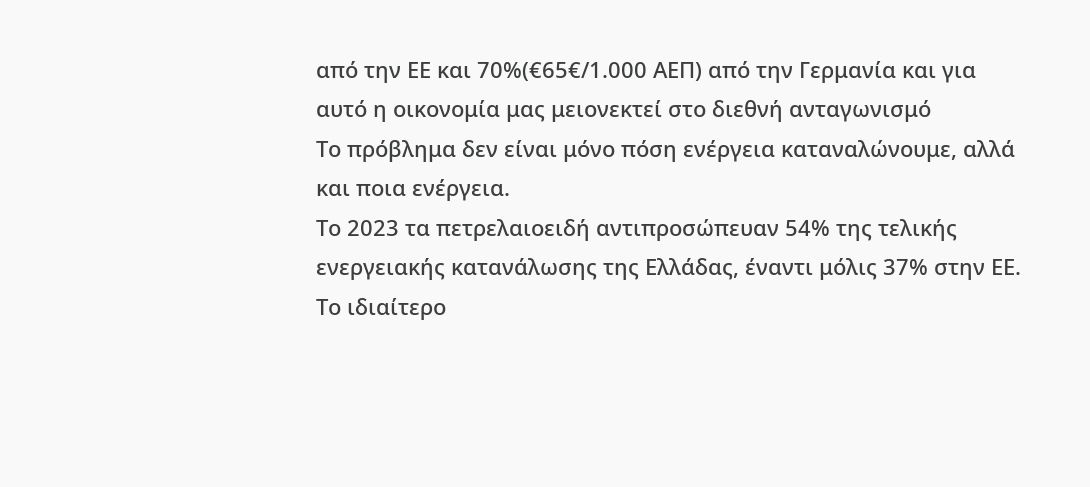από την ΕΕ και 70%(€65€/1.000 ΑΕΠ) από την Γερμανία και για αυτό η οικονομία μας μειονεκτεί στο διεθνή ανταγωνισμό
Το πρόβλημα δεν είναι μόνο πόση ενέργεια καταναλώνουμε, αλλά και ποια ενέργεια.
Το 2023 τα πετρελαιοειδή αντιπροσώπευαν 54% της τελικής ενεργειακής κατανάλωσης της Ελλάδας, έναντι μόλις 37% στην ΕΕ.
Το ιδιαίτερο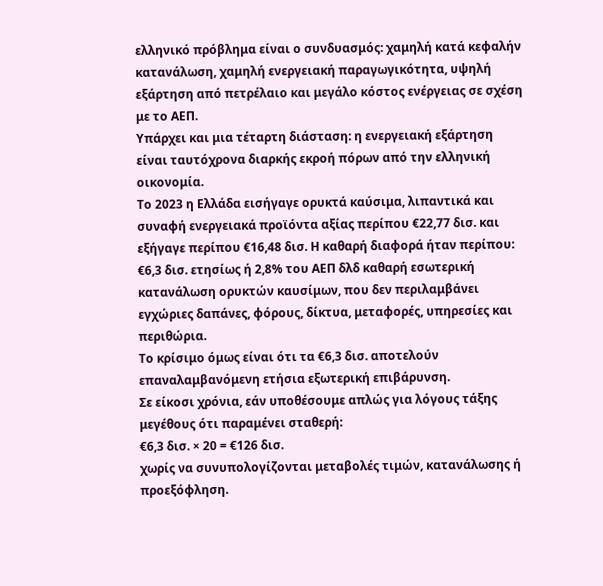ελληνικό πρόβλημα είναι ο συνδυασμός: χαμηλή κατά κεφαλήν κατανάλωση, χαμηλή ενεργειακή παραγωγικότητα, υψηλή εξάρτηση από πετρέλαιο και μεγάλο κόστος ενέργειας σε σχέση με το ΑΕΠ.
Υπάρχει και μια τέταρτη διάσταση: η ενεργειακή εξάρτηση είναι ταυτόχρονα διαρκής εκροή πόρων από την ελληνική οικονομία.
Το 2023 η Ελλάδα εισήγαγε ορυκτά καύσιμα, λιπαντικά και συναφή ενεργειακά προϊόντα αξίας περίπου €22,77 δισ. και εξήγαγε περίπου €16,48 δισ. Η καθαρή διαφορά ήταν περίπου:
€6,3 δισ. ετησίως ή 2,8% του ΑΕΠ δλδ καθαρή εσωτερική κατανάλωση ορυκτών καυσίμων, που δεν περιλαμβάνει εγχώριες δαπάνες, φόρους, δίκτυα, μεταφορές, υπηρεσίες και περιθώρια.
Το κρίσιμο όμως είναι ότι τα €6,3 δισ. αποτελούν επαναλαμβανόμενη ετήσια εξωτερική επιβάρυνση.
Σε είκοσι χρόνια, εάν υποθέσουμε απλώς για λόγους τάξης μεγέθους ότι παραμένει σταθερή:
€6,3 δισ. × 20 = €126 δισ.
χωρίς να συνυπολογίζονται μεταβολές τιμών, κατανάλωσης ή προεξόφληση.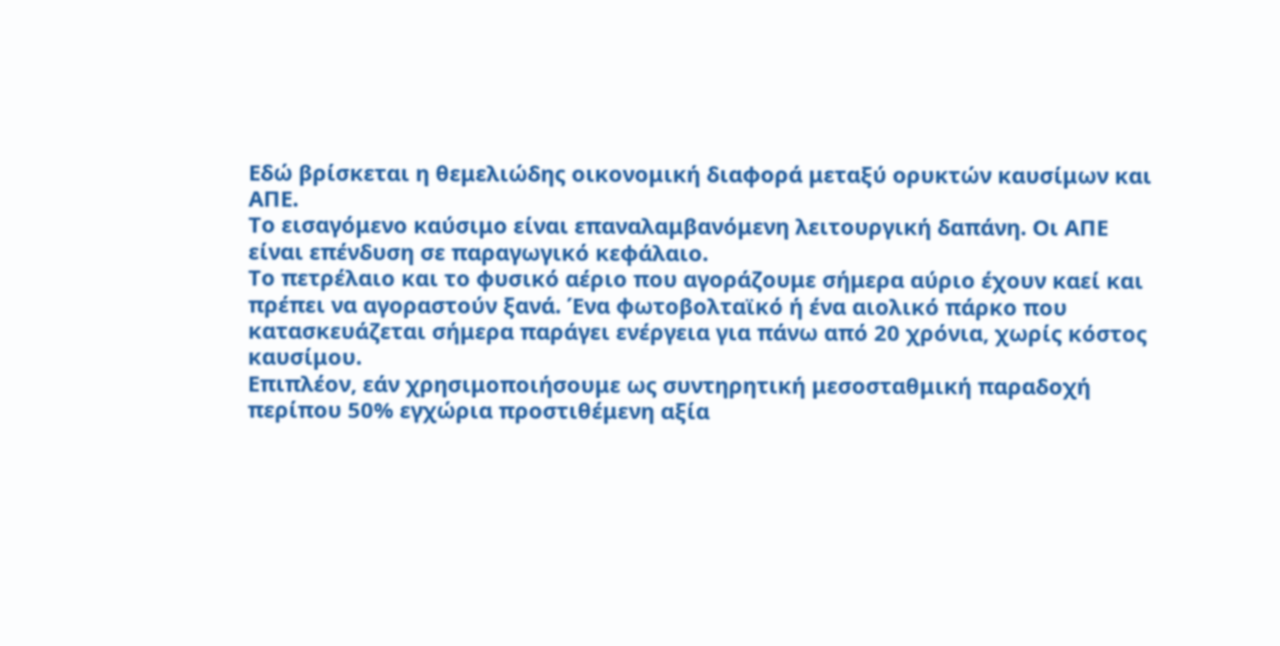Εδώ βρίσκεται η θεμελιώδης οικονομική διαφορά μεταξύ ορυκτών καυσίμων και ΑΠΕ.
Το εισαγόμενο καύσιμο είναι επαναλαμβανόμενη λειτουργική δαπάνη. Οι ΑΠΕ είναι επένδυση σε παραγωγικό κεφάλαιο.
Το πετρέλαιο και το φυσικό αέριο που αγοράζουμε σήμερα αύριο έχουν καεί και πρέπει να αγοραστούν ξανά. Ένα φωτοβολταϊκό ή ένα αιολικό πάρκο που κατασκευάζεται σήμερα παράγει ενέργεια για πάνω από 20 χρόνια, χωρίς κόστος καυσίμου.
Επιπλέον, εάν χρησιμοποιήσουμε ως συντηρητική μεσοσταθμική παραδοχή περίπου 50% εγχώρια προστιθέμενη αξία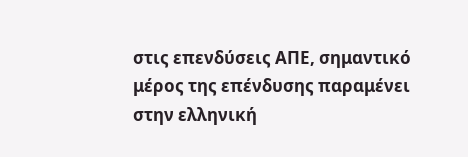στις επενδύσεις ΑΠΕ, σημαντικό μέρος της επένδυσης παραμένει στην ελληνική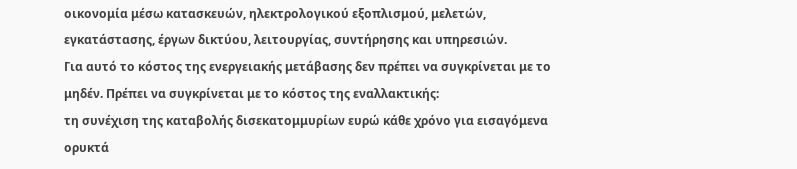οικονομία μέσω κατασκευών, ηλεκτρολογικού εξοπλισμού, μελετών, εγκατάστασης, έργων δικτύου, λειτουργίας, συντήρησης και υπηρεσιών.
Για αυτό το κόστος της ενεργειακής μετάβασης δεν πρέπει να συγκρίνεται με το μηδέν. Πρέπει να συγκρίνεται με το κόστος της εναλλακτικής:
τη συνέχιση της καταβολής δισεκατομμυρίων ευρώ κάθε χρόνο για εισαγόμενα ορυκτά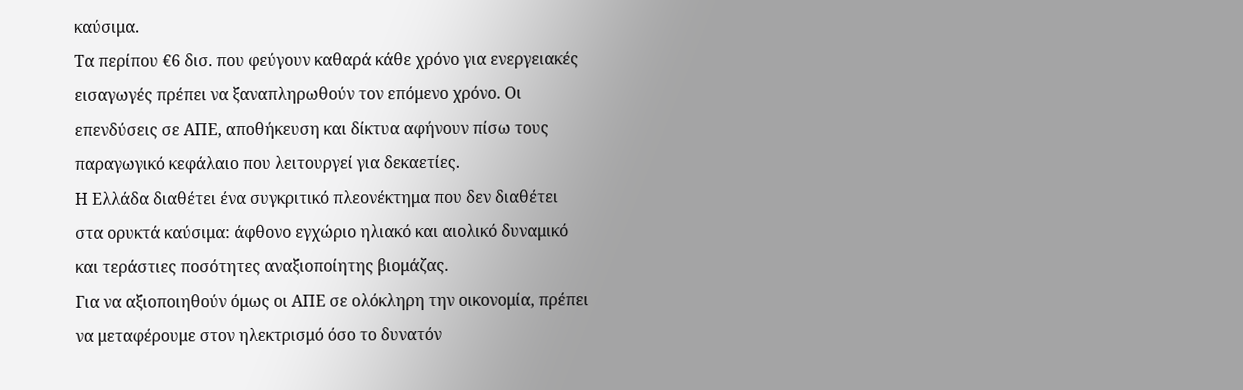καύσιμα.
Τα περίπου €6 δισ. που φεύγουν καθαρά κάθε χρόνο για ενεργειακές εισαγωγές πρέπει να ξαναπληρωθούν τον επόμενο χρόνο. Οι επενδύσεις σε ΑΠΕ, αποθήκευση και δίκτυα αφήνουν πίσω τους παραγωγικό κεφάλαιο που λειτουργεί για δεκαετίες.
Η Ελλάδα διαθέτει ένα συγκριτικό πλεονέκτημα που δεν διαθέτει στα ορυκτά καύσιμα: άφθονο εγχώριο ηλιακό και αιολικό δυναμικό και τεράστιες ποσότητες αναξιοποίητης βιομάζας.
Για να αξιοποιηθούν όμως οι ΑΠΕ σε ολόκληρη την οικονομία, πρέπει να μεταφέρουμε στον ηλεκτρισμό όσο το δυνατόν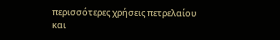περισσότερες χρήσεις πετρελαίου και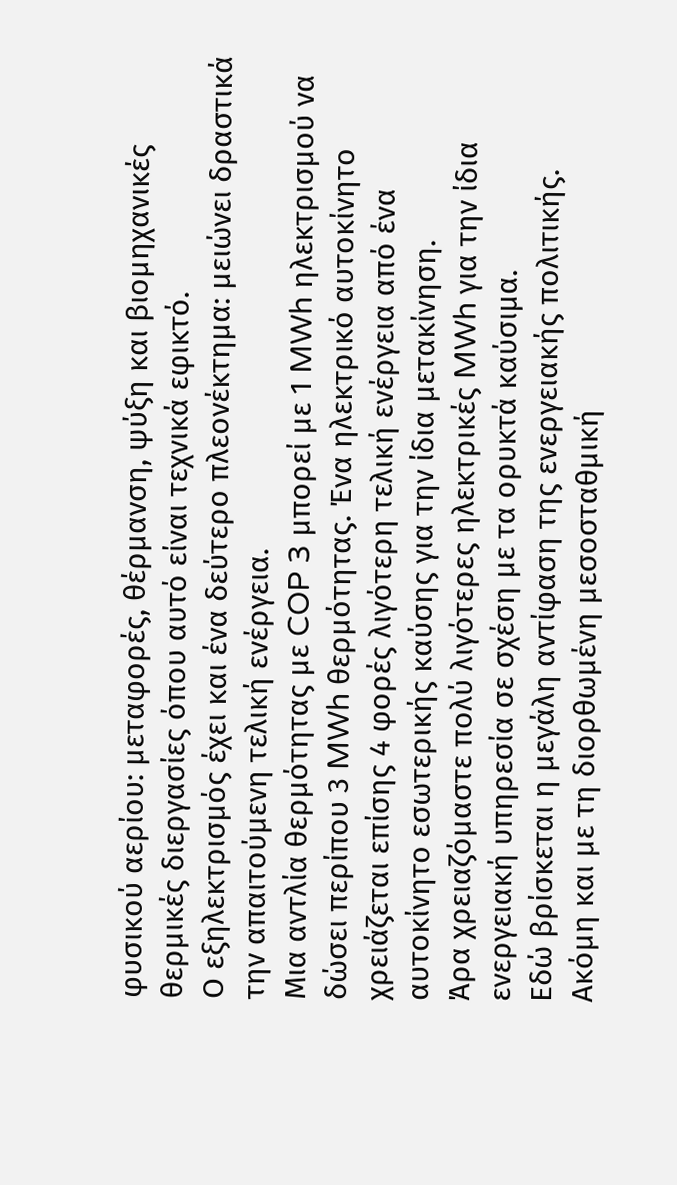φυσικού αερίου: μεταφορές, θέρμανση, ψύξη και βιομηχανικές θερμικές διεργασίες όπου αυτό είναι τεχνικά εφικτό.
Ο εξηλεκτρισμός έχει και ένα δεύτερο πλεονέκτημα: μειώνει δραστικά την απαιτούμενη τελική ενέργεια.
Μια αντλία θερμότητας με COP 3 μπορεί με 1 MWh ηλεκτρισμού να δώσει περίπου 3 MWh θερμότητας. Ένα ηλεκτρικό αυτοκίνητο χρειάζεται επίσης 4 φορές λιγότερη τελική ενέργεια από ένα αυτοκίνητο εσωτερικής καύσης για την ίδια μετακίνηση.
Άρα χρειαζόμαστε πολύ λιγότερες ηλεκτρικές MWh για την ίδια ενεργειακή υπηρεσία σε σχέση με τα ορυκτά καύσιμα.
Εδώ βρίσκεται η μεγάλη αντίφαση της ενεργειακής πολιτικής.
Ακόμη και με τη διορθωμένη μεσοσταθμική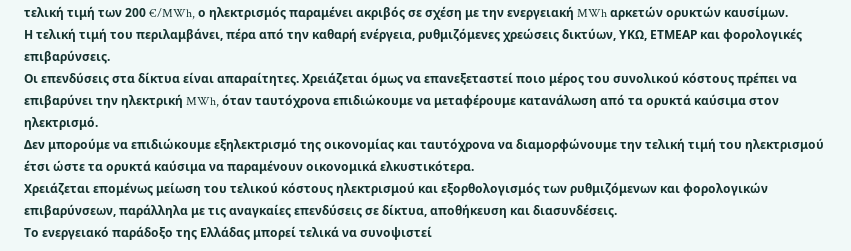τελική τιμή των 200 €/MWh, ο ηλεκτρισμός παραμένει ακριβός σε σχέση με την ενεργειακή MWh αρκετών ορυκτών καυσίμων.
Η τελική τιμή του περιλαμβάνει, πέρα από την καθαρή ενέργεια, ρυθμιζόμενες χρεώσεις δικτύων, ΥΚΩ, ΕΤΜΕΑΡ και φορολογικές επιβαρύνσεις.
Οι επενδύσεις στα δίκτυα είναι απαραίτητες. Χρειάζεται όμως να επανεξεταστεί ποιο μέρος του συνολικού κόστους πρέπει να επιβαρύνει την ηλεκτρική MWh, όταν ταυτόχρονα επιδιώκουμε να μεταφέρουμε κατανάλωση από τα ορυκτά καύσιμα στον ηλεκτρισμό.
Δεν μπορούμε να επιδιώκουμε εξηλεκτρισμό της οικονομίας και ταυτόχρονα να διαμορφώνουμε την τελική τιμή του ηλεκτρισμού έτσι ώστε τα ορυκτά καύσιμα να παραμένουν οικονομικά ελκυστικότερα.
Χρειάζεται επομένως μείωση του τελικού κόστους ηλεκτρισμού και εξορθολογισμός των ρυθμιζόμενων και φορολογικών επιβαρύνσεων, παράλληλα με τις αναγκαίες επενδύσεις σε δίκτυα, αποθήκευση και διασυνδέσεις.
Το ενεργειακό παράδοξο της Ελλάδας μπορεί τελικά να συνοψιστεί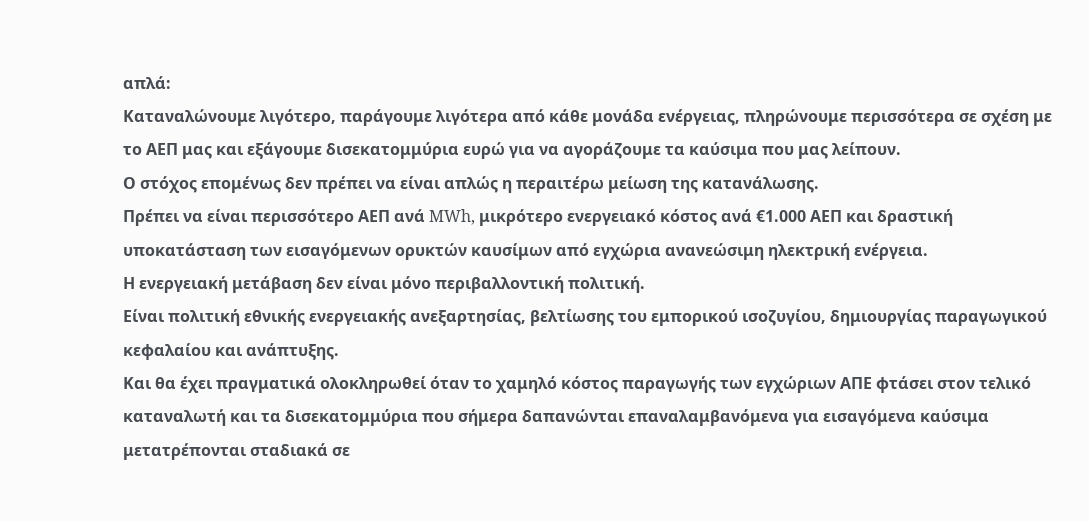απλά:
Καταναλώνουμε λιγότερο, παράγουμε λιγότερα από κάθε μονάδα ενέργειας, πληρώνουμε περισσότερα σε σχέση με το ΑΕΠ μας και εξάγουμε δισεκατομμύρια ευρώ για να αγοράζουμε τα καύσιμα που μας λείπουν.
Ο στόχος επομένως δεν πρέπει να είναι απλώς η περαιτέρω μείωση της κατανάλωσης.
Πρέπει να είναι περισσότερο ΑΕΠ ανά MWh, μικρότερο ενεργειακό κόστος ανά €1.000 ΑΕΠ και δραστική υποκατάσταση των εισαγόμενων ορυκτών καυσίμων από εγχώρια ανανεώσιμη ηλεκτρική ενέργεια.
Η ενεργειακή μετάβαση δεν είναι μόνο περιβαλλοντική πολιτική.
Είναι πολιτική εθνικής ενεργειακής ανεξαρτησίας, βελτίωσης του εμπορικού ισοζυγίου, δημιουργίας παραγωγικού κεφαλαίου και ανάπτυξης.
Και θα έχει πραγματικά ολοκληρωθεί όταν το χαμηλό κόστος παραγωγής των εγχώριων ΑΠΕ φτάσει στον τελικό καταναλωτή και τα δισεκατομμύρια που σήμερα δαπανώνται επαναλαμβανόμενα για εισαγόμενα καύσιμα μετατρέπονται σταδιακά σε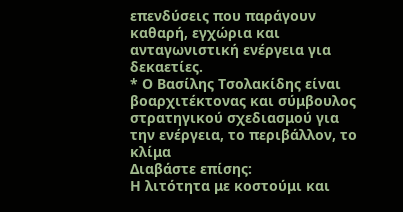επενδύσεις που παράγουν καθαρή, εγχώρια και ανταγωνιστική ενέργεια για δεκαετίες.
* Ο Βασίλης Τσολακίδης είναι βοαρχιτέκτονας και σύμβουλος στρατηγικού σχεδιασμού για την ενέργεια, το περιβάλλον, το κλίμα
Διαβάστε επίσης:
Η λιτότητα με κοστούμι και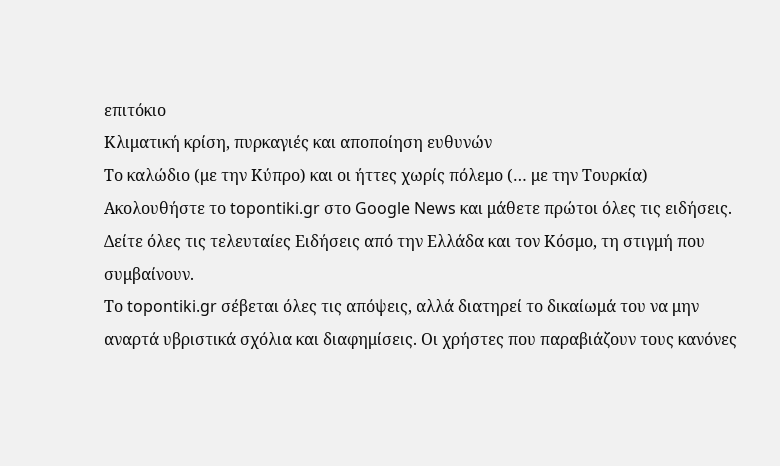επιτόκιο
Κλιματική κρίση, πυρκαγιές και αποποίηση ευθυνών
Το καλώδιο (με την Κύπρο) και οι ήττες χωρίς πόλεμο (… με την Τουρκία)
Ακολουθήστε το topontiki.gr στο Google News και μάθετε πρώτοι όλες τις ειδήσεις.
Δείτε όλες τις τελευταίες Ειδήσεις από την Ελλάδα και τον Κόσμο, τη στιγμή που συμβαίνουν.
Το topontiki.gr σέβεται όλες τις απόψεις, αλλά διατηρεί το δικαίωμά του να μην αναρτά υβριστικά σχόλια και διαφημίσεις. Οι χρήστες που παραβιάζουν τους κανόνες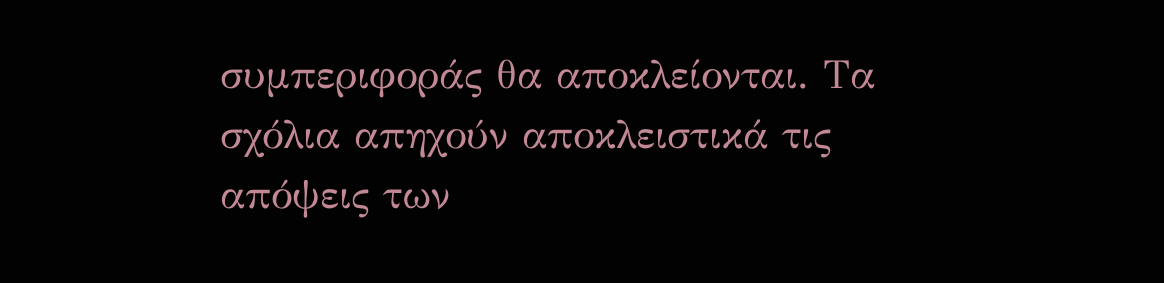συμπεριφοράς θα αποκλείονται. Τα σχόλια απηχούν αποκλειστικά τις απόψεις των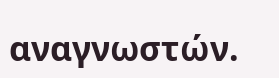αναγνωστών.